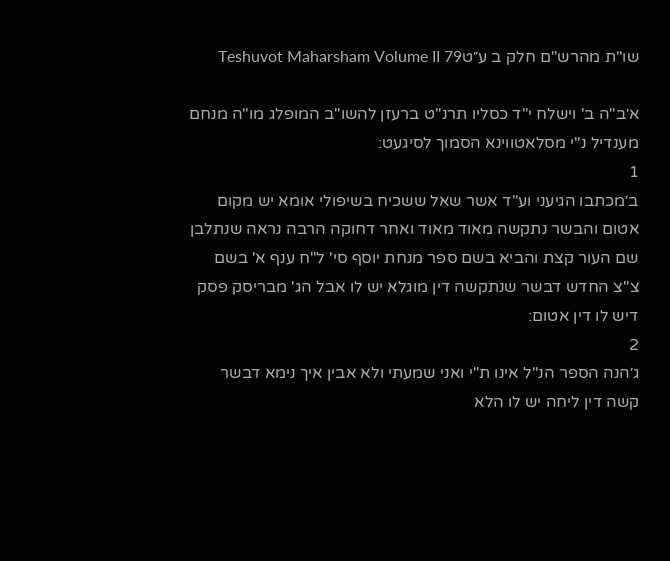שו"ת מהרש"ם חלק ב ע״טTeshuvot Maharsham Volume II 79

א׳ב"ה ב' וישלח י"ד כסליו תרנ"ט ברעזן להשו"ב המופלג מו"ה מנחם מענדיל נ"י מסלאטווינא הסמוך לסיגעט:
1
ב׳מכתבו הגיעני וע"ד אשר שאל ששכיח בשיפולי אומא יש מקום אטום והבשר נתקשה מאוד מאוד ואחר דחוקה הרבה נראה שנתלבן שם העור קצת והביא בשם ספר מנחת יוסף סי' ל"ח ענף א' בשם צ"צ החדש דבשר שנתקשה דין מוגלא יש לו אבל הג' מבריסק פסק דיש לו דין אטום:
2
ג׳הנה הספר הנ"ל אינו ת"י ואני שמעתי ולא אבין איך נימא דבשר קשה דין ליחה יש לו הלא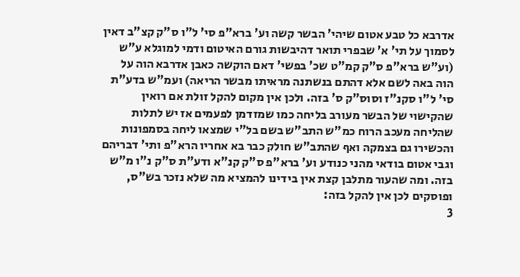אדרבא כל טבע אטום שיהי' הבשר קשה וע' ברא"פ סי' ל"ו ס"ק קצ"ב דאין לסמוך על תי' א' שבפרי תואר דהיבשות גורם האיטום ודמי למוגלא ע"ש (וע"ש ברא"פ ס"ק קמ"ט שכ' בפשי' דאם הוקשה כאבן אדרבא הוה על הוה באה לשם אלא דהתם בנשתנה מראיתו מבשר הריאה) ועמ"ש בדע"ת סי' ל"ו סקנ"ז וסוס"ק ס' בזה. ולכן אין מקום להקל זולת אם רואין שהקישוי של הבשר מעורב בליחה כמו שמזדמן לפעמים אז יש לתלות שהליחה מעכב הרוח כמ"ש התב"ש בשם בל"י שמצאו ליחה בסמפונות והכשירו גם בצמקה ואף שהתב"ש חולק כבר בא אחריו הרא"פ ותי' דבריהם וגבי אטום בודאי מהני כנודע וע' ברא"פ ס"ק קנ"א ודע"ת ס"ק נ"ו מ"ש בזה. ומה שהעור מתלבן קצת אין בידינו להמציא מה שלא נזכר בש"ס, ופוסקים לכן אין להקל בזה:
3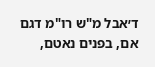ד׳אבל מ"ש רו"מ דגם אם, בפנים נאטם,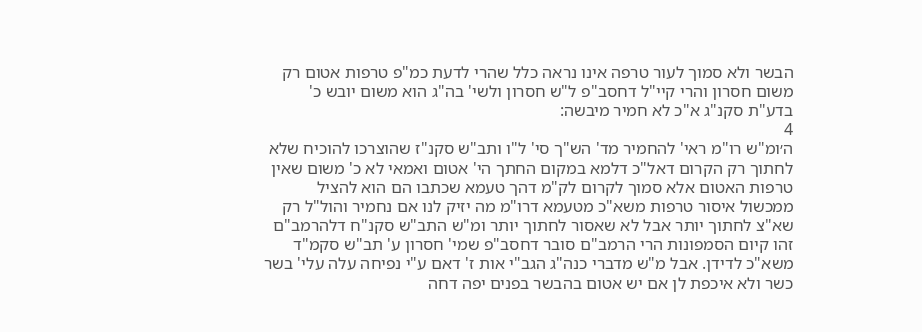הבשר ולא סמוך לעור טרפה אינו נראה כלל שהרי לדעת כמ"פ טרפות אטום רק משום חסרון והרי קיי"ל דחסב"פ ל"ש חסרון ולשי' בה"ג הוא משום יובש כ' בדע"ת סקנ"ג א"כ לא חמיר מיבשה:
4
ה׳ומ"ש רו"מ ראי' להחמיר מד' הש"ך סי' ל"ו ותב"ש סקנ"ז שהוצרכו להוכיח שלא לחתוך רק הקרום דאל"כ דלמא במקום החתך הי' אטום ואמאי לא כ' משום שאין טרפות האטום אלא סמוך לקרום לק"מ דהך טעמא שכתבו הם הוא להציל ממכשול איסור טרפות משא"כ מטעמא דרו"מ מה יזיק לנו אם נחמיר והול"ל רק שא"צ לחתוך יותר אבל לא שאסור לחתוך יותר ומ"ש התב"ש סקנ"ח דלהרמב"ם זהו קיום הסמפונות הרי הרמב"ם סובר דחסב"פ שמי' חסרון ע' תב"ש סקמ"ד משא"כ לדידן. אבל מ"ש מדברי כנה"ג הגב"י אות ז' דאם ע"י נפיחה עלה עלי' בשר כשר ולא איכפת לן אם יש אטום בהבשר בפנים יפה דחה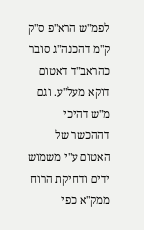לפמ"ש הרא"פ ס"ק ק"מ דהכנה"ג סובר כהראב"ד דאטום דוקא מעל"ע. וגם מ"ש דהיכי דההכשר של האטום ע"י משמוש ידים ודחיקת הרוח ממק"א כפי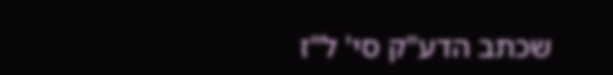שכתב הדע"ק סי' ל"ז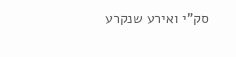סק"י ואירע שנקרע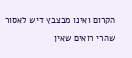הקרום ואינו מבצבץ דיש לאסור שהרי רואים שאין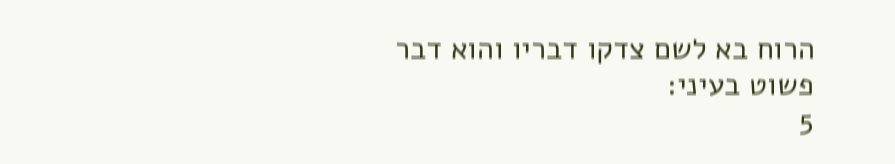הרוח בא לשם צדקו דבריו והוא דבר פשוט בעיני:
5